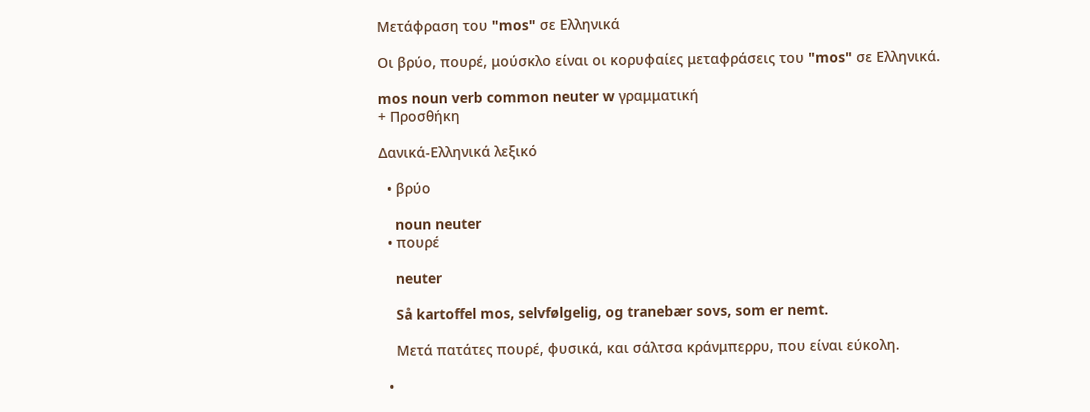Μετάφραση του "mos" σε Ελληνικά

Οι βρύο, πουρέ, μούσκλο είναι οι κορυφαίες μεταφράσεις του "mos" σε Ελληνικά.

mos noun verb common neuter w γραμματική
+ Προσθήκη

Δανικά-Ελληνικά λεξικό

  • βρύο

    noun neuter
  • πουρέ

    neuter

    Så kartoffel mos, selvfølgelig, og tranebær sovs, som er nemt.

    Μετά πατάτες πουρέ, φυσικά, και σάλτσα κράνμπερρυ, που είναι εύκολη.

  •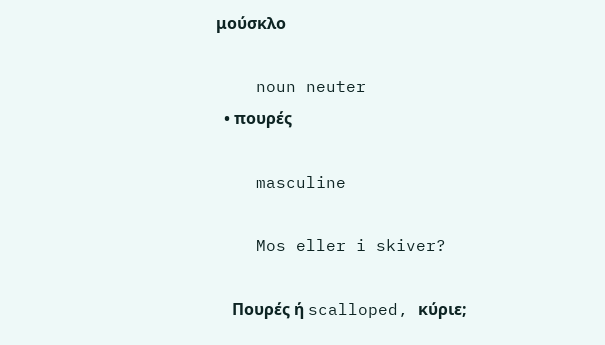μούσκλο

    noun neuter
  • πουρές

    masculine

    Mos eller i skiver?

    Πουρές ή scalloped, κύριε;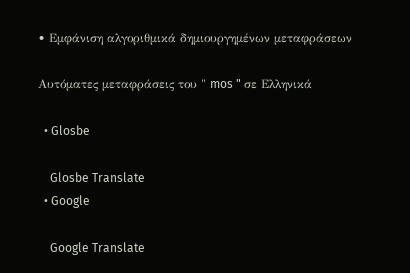• Εμφάνιση αλγοριθμικά δημιουργημένων μεταφράσεων

Αυτόματες μεταφράσεις του " mos " σε Ελληνικά

  • Glosbe

    Glosbe Translate
  • Google

    Google Translate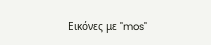Εικόνες με "mos"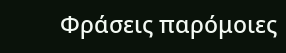Φράσεις παρόμοιες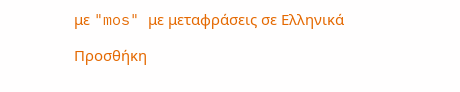με "mos" με μεταφράσεις σε Ελληνικά

Προσθήκη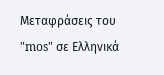Μεταφράσεις του "mos" σε Ελληνικά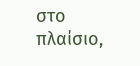στο πλαίσιο,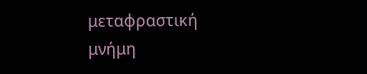μεταφραστική μνήμη